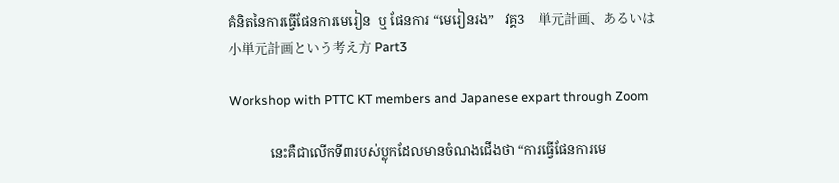គំនិតនៃការធ្វើផែនការមេរៀន  ឬ ផែនការ “មេរៀនរង”   វគ្គ3    単元計画、あるいは小単元計画という考え方 Part3

Workshop with PTTC KT members and Japanese expart through Zoom

            នេះគឺជាលើកទី៣របស់ប្លុកដែលមានចំណងជើងថា “ការធ្វើផែនការមេ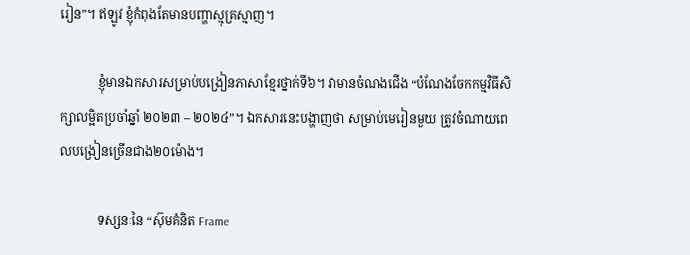រៀន”។ ឥឡូវ ខ្ញុំកំពុងតែមានបញ្ហាស្មុគ្រស្មាញ។

            ខ្ញុំមានឯកសារសម្រាប់បង្រៀនភាសាខ្មែរថ្នាក់ទី៦។ វាមានចំណងជើង “បំណែងចែកកម្មវិធីសិក្សាលម្អិតប្រចាំឆ្នាំ ២០២៣ – ២០២៤”។ ឯកសារនេះបង្ហាញថា សម្រាប់មេរៀនមួយ ត្រូវចំណាយពេលបង្រៀនច្រើនជាង២០ម៉ោង។

            ទស្សនៈនៃ “ស៊ុមគំនិត Frame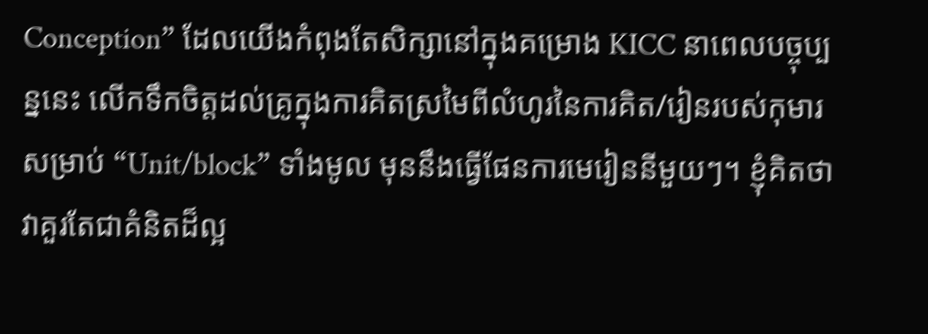Conception” ដែលយើងកំពុងតែសិក្សានៅក្នុងគម្រោង KICC នាពេលបច្ចុប្បន្ននេះ លើកទឹកចិត្តដល់គ្រូក្នុងការគិតស្រមៃពីលំហូរនៃការគិត/រៀនរបស់កុមារ សម្រាប់ “Unit/block” ទាំងមូល មុននឹងធ្វើផែនការមេរៀននីមួយៗ។ ខ្ញុំគិតថា វាគួរតែជាគំនិតដ៏ល្អ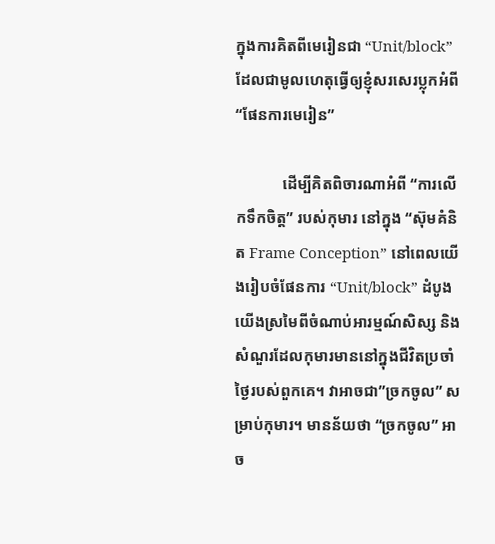ក្នុងការគិតពីមេរៀនជា “Unit/block” ដែលជាមូលហេតុធ្វើឲ្យខ្ញុំសរសេរប្លុកអំពី “ផែនការមេរៀន”

            ដើម្បីគិតពិចារណាអំពី “ការលើកទឹកចិត្ត” របស់កុមារ នៅក្នុង “ស៊ុមគំនិត Frame Conception” នៅពេលយើងរៀបចំផែនការ “Unit/block” ដំបូងយើងស្រមៃពីចំណាប់អារម្មណ៍សិស្ស និងសំណួរដែលកុមារមាននៅក្នុងជីវិតប្រចាំថ្ងៃរបស់ពួកគេ។ វាអាចជា”ច្រកចូល” សម្រាប់កុមារ។ មានន័យថា “ច្រកចូល” អាច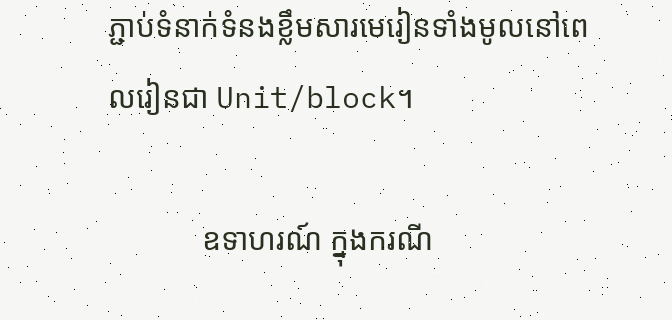ភ្ជាប់ទំនាក់ទំនងខ្លឹមសារមេរៀនទាំងមូលនៅពេលរៀនជា Unit/block។

            ឧទាហរណ៍ ក្នុងករណី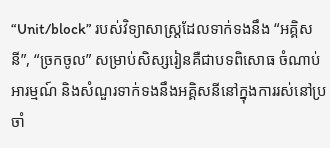“Unit/block” របស់វិទ្យាសាស្រ្តដែលទាក់ទងនឹង “អគ្គិសនី”, “ច្រកចូល” សម្រាប់សិស្សរៀនគឺជាបទពិសោធ ចំណាប់អារម្មណ៍ និងសំណួរទាក់ទងនឹងអគ្គិសនីនៅក្នុងការរស់នៅប្រចាំ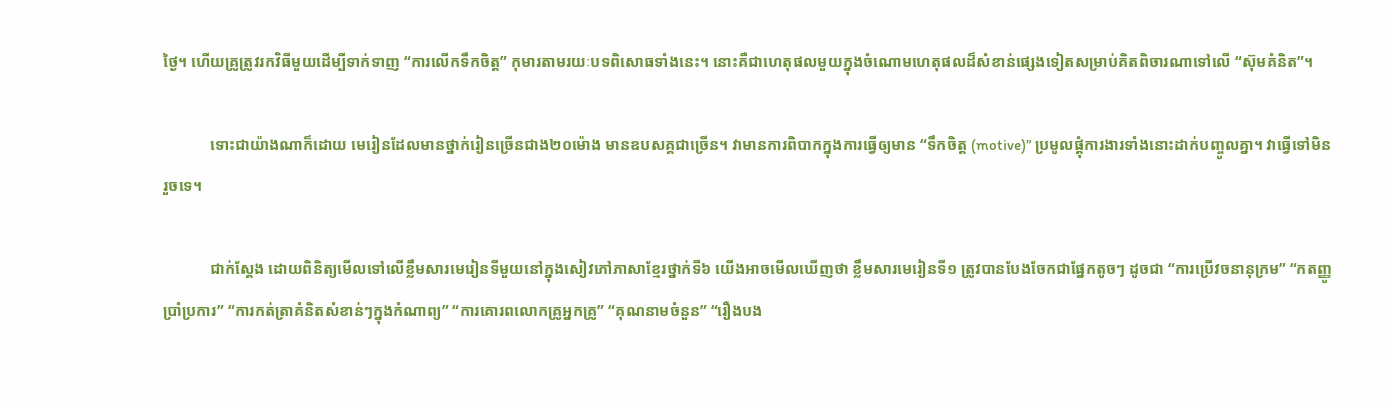ថ្ងៃ។ ហើយគ្រូត្រូវរកវិធីមួយដើម្បីទាក់ទាញ “ការលើកទឹកចិត្ត” កុមារតាមរយៈបទពិសោធទាំងនេះ។ នោះគឺជាហេតុផលមួយក្នុងចំណោមហេតុផលដ៏សំខាន់ផ្សេងទៀតសម្រាប់គិតពិចារណាទៅលើ “ស៊ុមគំនិត”។

            ទោះជាយ៉ាងណាក៏ដោយ មេរៀនដែលមានថ្នាក់រៀនច្រើនជាង២០ម៉ោង មានឧបសគ្គជាច្រើន។ វាមានការពិបាកក្នុងការធ្វើឲ្យមាន “ទឹកចិត្ត (motive)” ប្រមូលផ្ដុំការងារទាំងនោះដាក់បញ្ចូលគ្នា។ វាធ្វើទៅមិនរួចទេ។

            ជាក់ស្ដែង ដោយពិនិត្យមើលទៅលើខ្លឹមសារមេរៀនទីមួយនៅក្នុងសៀវភៅភាសាខ្មែរថ្នាក់ទី៦ យើងអាចមើលឃើញថា ខ្លឹមសារមេរៀនទី១ ត្រូវបានបែងចែកជាផ្នែកតូចៗ ដូចជា “ការប្រើវចនានុក្រម” “កតញ្ញូប្រាំប្រការ” “ការកត់ត្រាគំនិតសំខាន់ៗក្នុងកំណាព្យ” “ការគោរពលោកគ្រូអ្នកគ្រូ” “គុណនាមចំនួន” “រឿងបង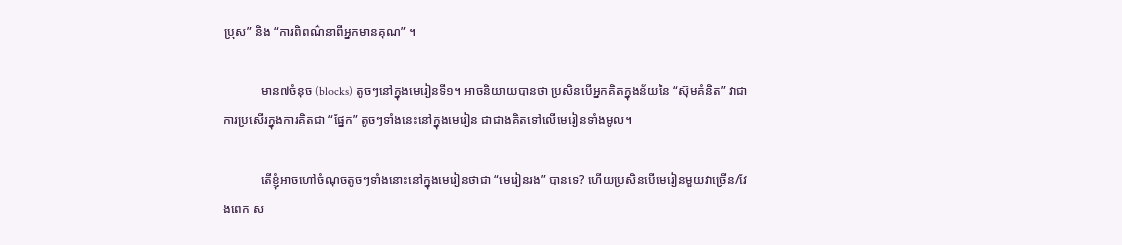ប្រុស” និង “ការពិពណ៌នាពីអ្នកមានគុណ” ។

            មាន៧ចំនុច (blocks) តូចៗនៅក្នុងមេរៀនទី១។ អាចនិយាយបានថា ប្រសិនបើអ្នកគិតក្នុងន័យនៃ “ស៊ុមគំនិត” វាជាការប្រសើរក្នុងការគិតជា “ផ្នែក” តូចៗទាំងនេះនៅក្នុងមេរៀន ជាជាងគិតទៅលើមេរៀនទាំងមូល។

            តើខ្ញុំអាចហៅចំណុចតូចៗទាំងនោះនៅក្នុងមេរៀនថាជា “មេរៀនរង” បានទេ? ហើយប្រសិនបើមេរៀនមួយវាច្រើន/វែងពេក ស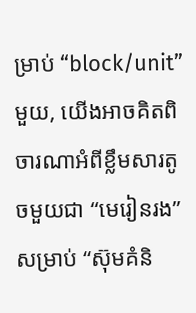ម្រាប់ “block/unit” មួយ, យើងអាចគិតពិចារណាអំពីខ្លឹមសារតូចមួយជា “មេរៀនរង” សម្រាប់ “ស៊ុមគំនិ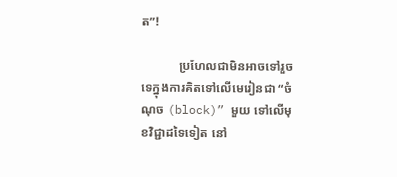ត”!

            ប្រហែលជាមិនអាចទៅរួចទេក្នុងការគិតទៅលើមេរៀនជា “ចំណុច (block)” មួយ ទៅលើមុខវិជ្ជាដទៃទៀត នៅ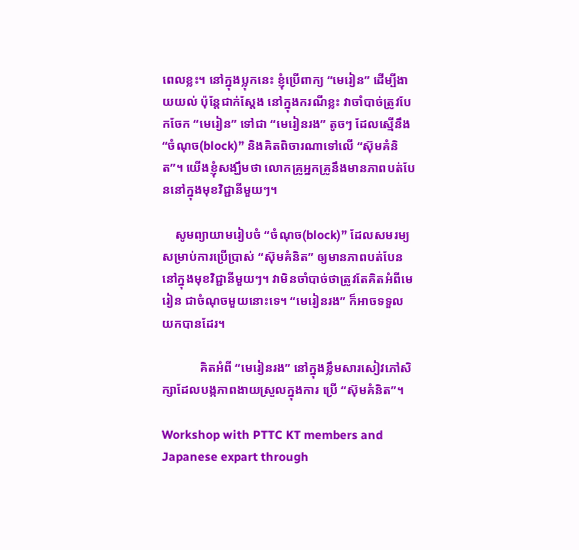ពេលខ្លះ។ នៅក្នុងប្លុកនេះ ខ្ញុំប្រើពាក្យ “មេរៀន” ដើម្បីងាយយល់ ប៉ុន្តែជាក់ស្ដែង នៅក្នុងករណីខ្លះ វាចាំបាច់ត្រូវបែកចែក “មេរៀន” ទៅជា “មេរៀនរង” តូចៗ ដែលសើ្មនឹង “ចំណុច(block)” និងគិតពិចារណាទៅលើ “ស៊ុមគំនិត”។ យើងខ្ញុំសង្ឃឹមថា លោកគ្រូអ្នកគ្រូនឹងមានភាពបត់បែននៅក្នុងមុខវិជ្ជានីមួយៗ។

    សូមព្យាយាមរៀបចំ “ចំណុច(block)” ដែលសមរម្យសម្រាប់ការប្រើប្រាស់ “ស៊ុមគំនិត” ឲ្យមានភាពបត់បែននៅក្នុងមុខវិជ្ជានីមួយៗ។ វាមិនចាំបាច់ថាត្រូវតែគិតអំពីមេរៀន ជាចំណុចមួយនោះទេ។ “មេរៀនរង” ក៏អាចទទួលយកបានដែរ។

            គិតអំពី “មេរៀនរង” នៅក្នុងខ្លឹមសារសៀវភៅសិក្សាដែលបង្កភាពងាយស្រួលក្នុងការ ប្រើ “ស៊ុមគំនិត”។

Workshop with PTTC KT members and Japanese expart through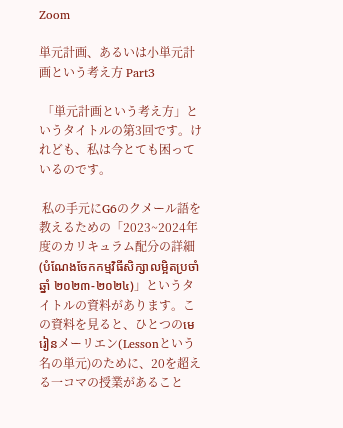Zoom

単元計画、あるいは小単元計画という考え方 Part3

 「単元計画という考え方」というタイトルの第3回です。けれども、私は今とても困っているのです。

 私の手元にG6のクメール語を教えるための「2023~2024年度のカリキュラム配分の詳細(បំណែងចែកកម្មវិធីសិក្សាលម្អិតប្រចាំឆ្នាំ ២០២៣-២០២៤)」というタイトルの資料があります。この資料を見ると、ひとつのមេរៀនメーリエン(Lessonという名の単元)のために、20を超える一コマの授業があること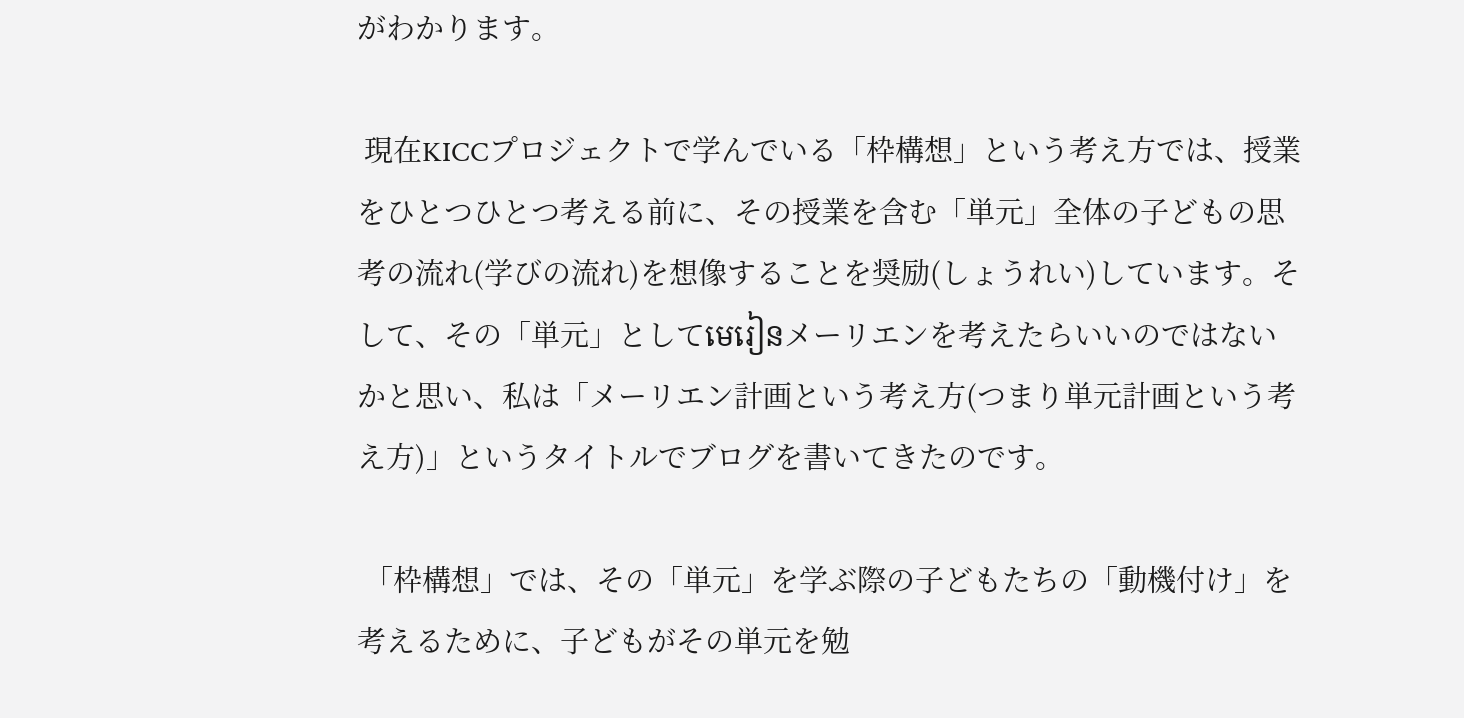がわかります。

 現在KICCプロジェクトで学んでいる「枠構想」という考え方では、授業をひとつひとつ考える前に、その授業を含む「単元」全体の子どもの思考の流れ(学びの流れ)を想像することを奨励(しょうれい)しています。そして、その「単元」としてមេរៀនメーリエンを考えたらいいのではないかと思い、私は「メーリエン計画という考え方(つまり単元計画という考え方)」というタイトルでブログを書いてきたのです。

 「枠構想」では、その「単元」を学ぶ際の子どもたちの「動機付け」を考えるために、子どもがその単元を勉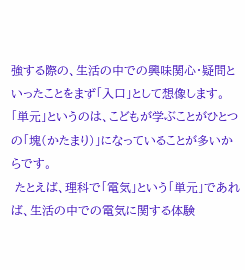強する際の、生活の中での興味関心・疑問といったことをまず「入口」として想像します。「単元」というのは、こどもが学ぶことがひとつの「塊(かたまり)」になっていることが多いからです。
 たとえば、理科で「電気」という「単元」であれば、生活の中での電気に関する体験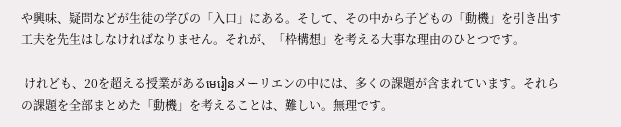や興味、疑問などが生徒の学びの「入口」にある。そして、その中から子どもの「動機」を引き出す工夫を先生はしなければなりません。それが、「枠構想」を考える大事な理由のひとつです。

 けれども、20を超える授業があるមេរៀនメーリエンの中には、多くの課題が含まれています。それらの課題を全部まとめた「動機」を考えることは、難しい。無理です。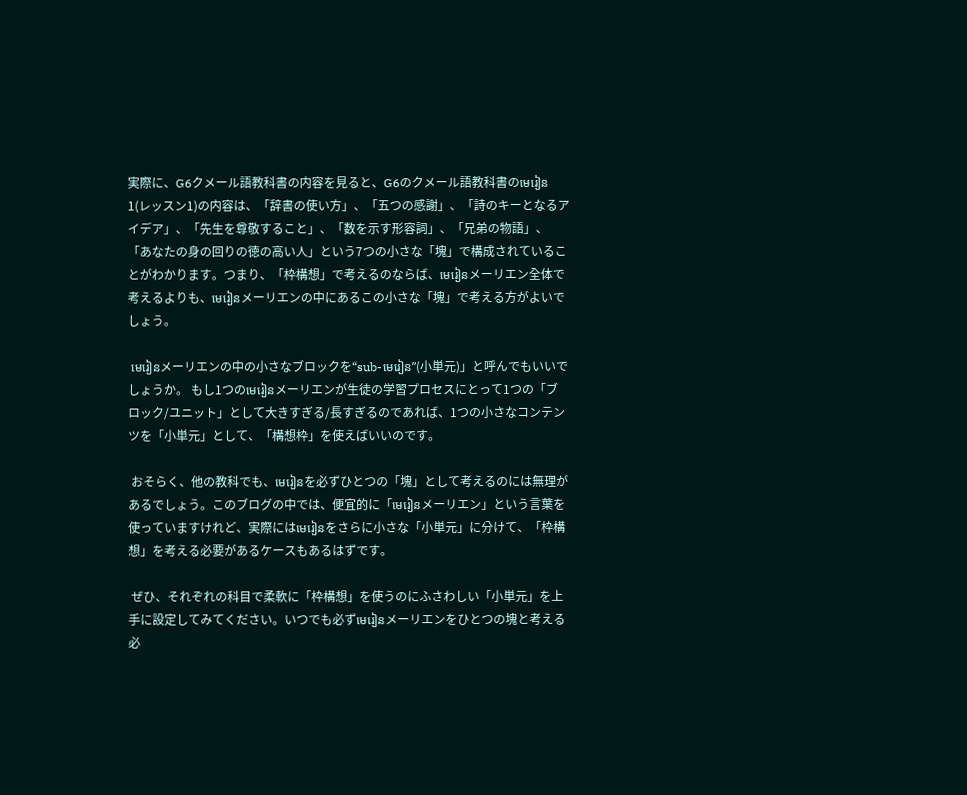実際に、G6クメール語教科書の内容を見ると、G6のクメール語教科書のមេរៀន1(レッスン1)の内容は、「辞書の使い方」、「五つの感謝」、「詩のキーとなるアイデア」、「先生を尊敬すること」、「数を示す形容詞」、「兄弟の物語」、「あなたの身の回りの徳の高い人」という7つの小さな「塊」で構成されていることがわかります。つまり、「枠構想」で考えるのならば、មេរៀនメーリエン全体で考えるよりも、មេរៀនメーリエンの中にあるこの小さな「塊」で考える方がよいでしょう。

 មេរៀនメーリエンの中の小さなブロックを“sub-មេរៀន”(小単元)」と呼んでもいいでしょうか。 もし1つのមេរៀនメーリエンが生徒の学習プロセスにとって1つの「ブロック/ユニット」として大きすぎる/長すぎるのであれば、1つの小さなコンテンツを「小単元」として、「構想枠」を使えばいいのです。

 おそらく、他の教科でも、មេរៀនを必ずひとつの「塊」として考えるのには無理があるでしょう。このブログの中では、便宜的に「មេរៀនメーリエン」という言葉を使っていますけれど、実際にはមេរៀនをさらに小さな「小単元」に分けて、「枠構想」を考える必要があるケースもあるはずです。

 ぜひ、それぞれの科目で柔軟に「枠構想」を使うのにふさわしい「小単元」を上手に設定してみてください。いつでも必ずមេរៀនメーリエンをひとつの塊と考える必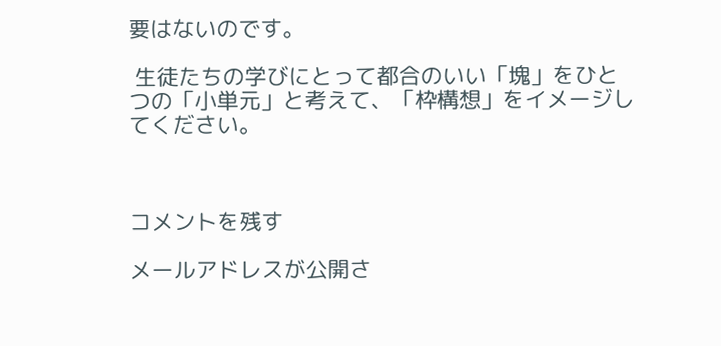要はないのです。

 生徒たちの学びにとって都合のいい「塊」をひとつの「小単元」と考えて、「枠構想」をイメージしてください。



コメントを残す

メールアドレスが公開さ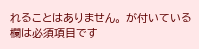れることはありません。 が付いている欄は必須項目です